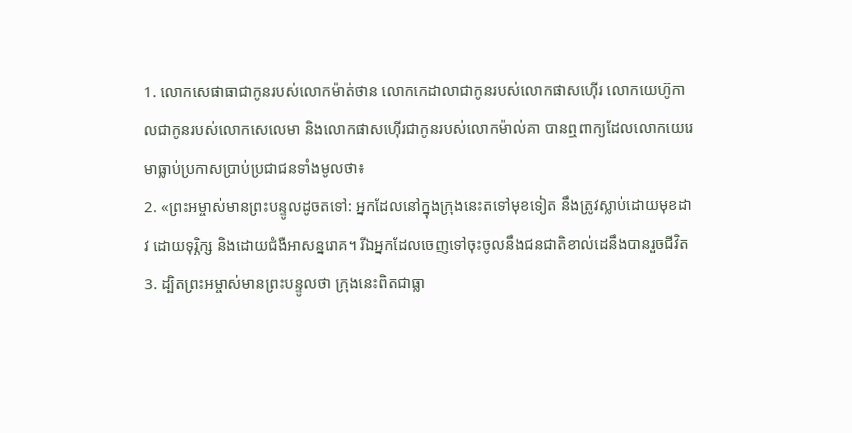1. លោកសេផាធាជាកូនរបស់លោកម៉ាត់ថាន លោកកេដាលាជាកូនរបស់លោកផាសហ៊ើរ លោកយេហ៊ូកាលជាកូនរបស់លោកសេលេមា និងលោកផាសហ៊ើរជាកូនរបស់លោកម៉ាល់គា បានឮពាក្យដែលលោកយេរេមាធ្លាប់ប្រកាសប្រាប់ប្រជាជនទាំងមូលថា៖
2. «ព្រះអម្ចាស់មានព្រះបន្ទូលដូចតទៅ: អ្នកដែលនៅក្នុងក្រុងនេះតទៅមុខទៀត នឹងត្រូវស្លាប់ដោយមុខដាវ ដោយទុរ្ភិក្ស និងដោយជំងឺអាសន្នរោគ។ រីឯអ្នកដែលចេញទៅចុះចូលនឹងជនជាតិខាល់ដេនឹងបានរួចជីវិត
3. ដ្បិតព្រះអម្ចាស់មានព្រះបន្ទូលថា ក្រុងនេះពិតជាធ្លា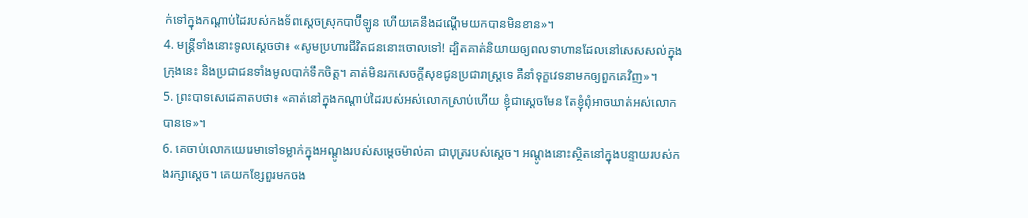ក់ទៅក្នុងកណ្ដាប់ដៃរបស់កងទ័ពស្ដេចស្រុកបាប៊ីឡូន ហើយគេនឹងដណ្ដើមយកបានមិនខាន»។
4. មន្ត្រីទាំងនោះទូលស្ដេចថា៖ «សូមប្រហារជីវិតជននោះចោលទៅ! ដ្បិតគាត់និយាយឲ្យពលទាហានដែលនៅសេសសល់ក្នុងក្រុងនេះ និងប្រជាជនទាំងមូលបាក់ទឹកចិត្ត។ គាត់មិនរកសេចក្ដីសុខជូនប្រជារាស្ត្រទេ គឺនាំទុក្ខវេទនាមកឲ្យពួកគេវិញ»។
5. ព្រះបាទសេដេគាតបថា៖ «គាត់នៅក្នុងកណ្ដាប់ដៃរបស់អស់លោកស្រាប់ហើយ ខ្ញុំជាស្ដេចមែន តែខ្ញុំពុំអាចឃាត់អស់លោកបានទេ»។
6. គេចាប់លោកយេរេមាទៅទម្លាក់ក្នុងអណ្ដូងរបស់សម្ដេចម៉ាល់គា ជាបុត្ររបស់ស្ដេច។ អណ្ដូងនោះស្ថិតនៅក្នុងបន្ទាយរបស់កងរក្សាស្ដេច។ គេយកខ្សែពួរមកចង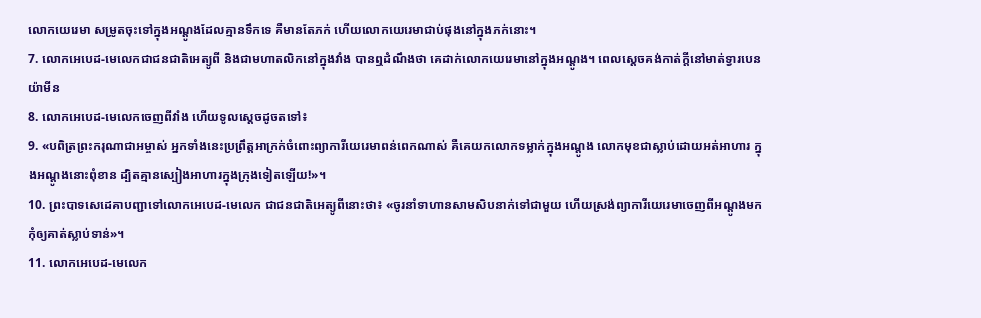លោកយេរេមា សម្រូតចុះទៅក្នុងអណ្ដូងដែលគ្មានទឹកទេ គឺមានតែភក់ ហើយលោកយេរេមាជាប់ផុងនៅក្នុងភក់នោះ។
7. លោកអេបេដ-មេលេកជាជនជាតិអេត្យូពី និងជាមហាតលិកនៅក្នុងវាំង បានឮដំណឹងថា គេដាក់លោកយេរេមានៅក្នុងអណ្ដូង។ ពេលស្ដេចគង់កាត់ក្ដីនៅមាត់ទ្វារបេនយ៉ាមីន
8. លោកអេបេដ-មេលេកចេញពីវាំង ហើយទូលស្ដេចដូចតទៅ៖
9. «បពិត្រព្រះករុណាជាអម្ចាស់ អ្នកទាំងនេះប្រព្រឹត្តអាក្រក់ចំពោះព្យាការីយេរេមាពន់ពេកណាស់ គឺគេយកលោកទម្លាក់ក្នុងអណ្ដូង លោកមុខជាស្លាប់ដោយអត់អាហារ ក្នុងអណ្ដូងនោះពុំខាន ដ្បិតគ្មានស្បៀងអាហារក្នុងក្រុងទៀតឡើយ!»។
10. ព្រះបាទសេដេគាបញ្ជាទៅលោកអេបេដ-មេលេក ជាជនជាតិអេត្យូពីនោះថា៖ «ចូរនាំទាហានសាមសិបនាក់ទៅជាមួយ ហើយស្រង់ព្យាការីយេរេមាចេញពីអណ្ដូងមក កុំឲ្យគាត់ស្លាប់ទាន់»។
11. លោកអេបេដ-មេលេក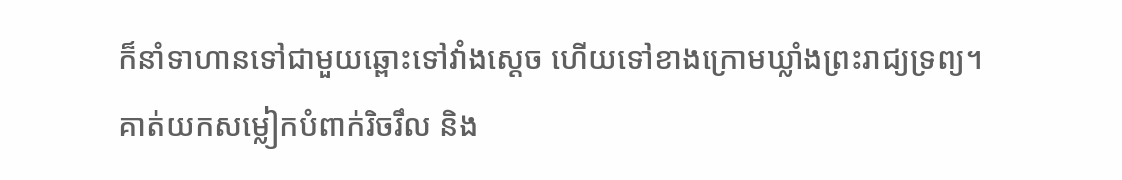ក៏នាំទាហានទៅជាមួយឆ្ពោះទៅវាំងស្ដេច ហើយទៅខាងក្រោមឃ្លាំងព្រះរាជ្យទ្រព្យ។ គាត់យកសម្លៀកបំពាក់រិចរឹល និង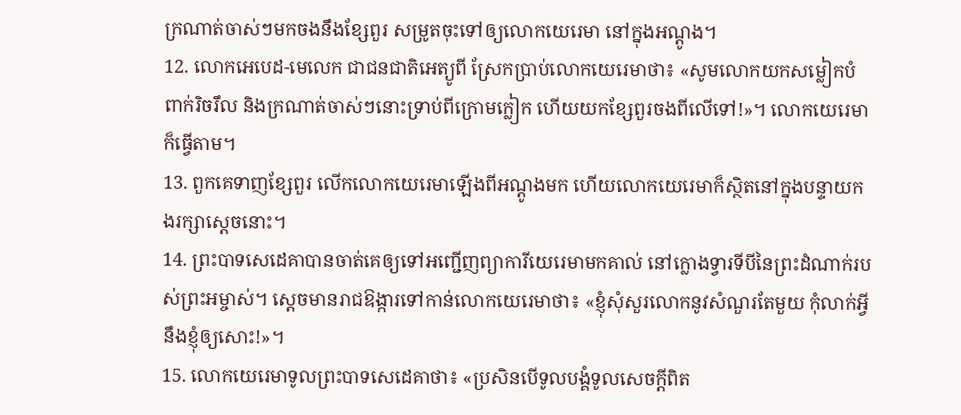ក្រណាត់ចាស់ៗមកចងនឹងខ្សែពួរ សម្រូតចុះទៅឲ្យលោកយេរេមា នៅក្នុងអណ្ដូង។
12. លោកអេបេដ-មេលេក ជាជនជាតិអេត្យូពី ស្រែកប្រាប់លោកយេរេមាថា៖ «សូមលោកយកសម្លៀកបំពាក់រិចរឹល និងក្រណាត់ចាស់ៗនោះទ្រាប់ពីក្រោមក្លៀក ហើយយកខ្សែពួរចងពីលើទៅ!»។ លោកយេរេមាក៏ធ្វើតាម។
13. ពួកគេទាញខ្សែពួរ លើកលោកយេរេមាឡើងពីអណ្ដូងមក ហើយលោកយេរេមាក៏ស្ថិតនៅក្នុងបន្ទាយកងរក្សាស្ដេចនោះ។
14. ព្រះបាទសេដេគាបានចាត់គេឲ្យទៅអញ្ជើញព្យាការីយេរេមាមកគាល់ នៅក្លោងទ្វារទីបីនៃព្រះដំណាក់របស់ព្រះអម្ចាស់។ ស្ដេចមានរាជឱង្ការទៅកាន់លោកយេរេមាថា៖ «ខ្ញុំសុំសួរលោកនូវសំណួរតែមួយ កុំលាក់អ្វីនឹងខ្ញុំឲ្យសោះ!»។
15. លោកយេរេមាទូលព្រះបាទសេដេគាថា៖ «ប្រសិនបើទូលបង្គំទូលសេចក្ដីពិត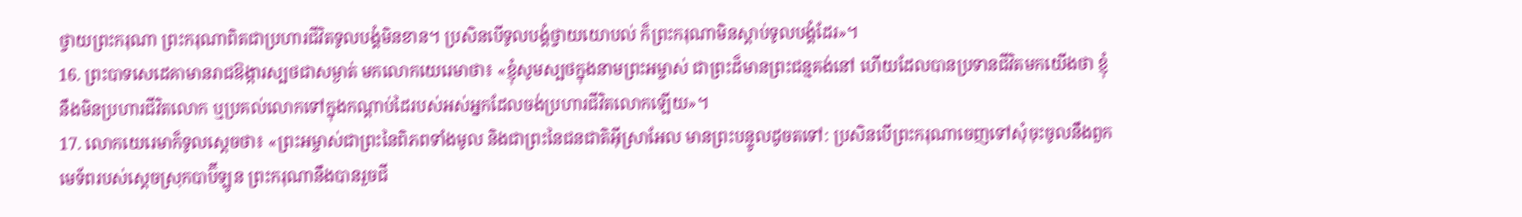ថ្វាយព្រះករុណា ព្រះករុណាពិតជាប្រហារជីវិតទូលបង្គំមិនខាន។ ប្រសិនបើទូលបង្គំថ្វាយយោបល់ ក៏ព្រះករុណាមិនស្ដាប់ទូលបង្គំដែរ»។
16. ព្រះបាទសេដេគាមានរាជឱង្ការស្បថជាសម្ងាត់ មកលោកយេរេមាថា៖ «ខ្ញុំសូមស្បថក្នុងនាមព្រះអម្ចាស់ ជាព្រះដ៏មានព្រះជន្មគង់នៅ ហើយដែលបានប្រទានជីវិតមកយើងថា ខ្ញុំនឹងមិនប្រហារជីវិតលោក ឬប្រគល់លោកទៅក្នុងកណ្ដាប់ដៃរបស់អស់អ្នកដែលចង់ប្រហារជីវិតលោកឡើយ»។
17. លោកយេរេមាក៏ទូលស្ដេចថា៖ «ព្រះអម្ចាស់ជាព្រះនៃពិភពទាំងមូល និងជាព្រះនៃជនជាតិអ៊ីស្រាអែល មានព្រះបន្ទូលដូចតទៅ: ប្រសិនបើព្រះករុណាចេញទៅសុំចុះចូលនឹងពួកមេទ័ពរបស់ស្ដេចស្រុកបាប៊ីឡូន ព្រះករុណានឹងបានរួចជី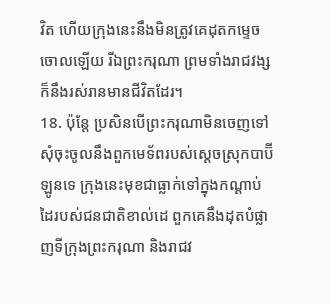វិត ហើយក្រុងនេះនឹងមិនត្រូវគេដុតកម្ទេចចោលឡើយ រីឯព្រះករុណា ព្រមទាំងរាជវង្សក៏នឹងរស់រានមានជីវិតដែរ។
18. ប៉ុន្តែ ប្រសិនបើព្រះករុណាមិនចេញទៅសុំចុះចូលនឹងពួកមេទ័ពរបស់ស្ដេចស្រុកបាប៊ីឡូនទេ ក្រុងនេះមុខជាធ្លាក់ទៅក្នុងកណ្ដាប់ដៃរបស់ជនជាតិខាល់ដេ ពួកគេនឹងដុតបំផ្លាញទីក្រុងព្រះករុណា និងរាជវ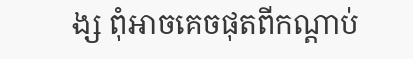ង្ស ពុំអាចគេចផុតពីកណ្ដាប់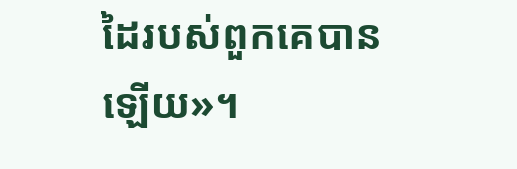ដៃរបស់ពួកគេបានឡើយ»។